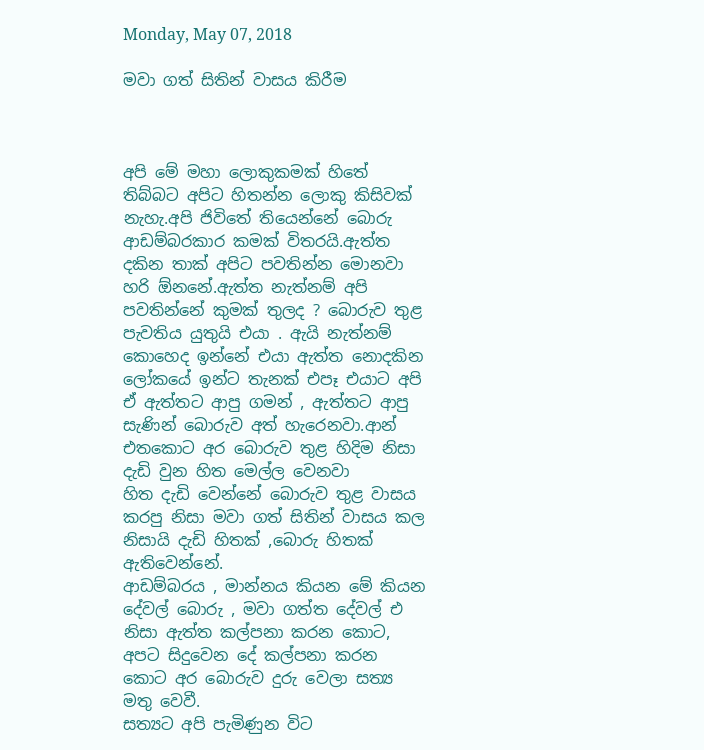Monday, May 07, 2018

මවා ගත් සිතින් වාසය කිරීම



අපි මේ මහා ලොකුකමක් හිතේ තිබ්බට අපිට හිතන්න ලොකු කිසිවක් නැහැ.අපි ජිවිතේ තියෙන්නේ බොරු ආඩම්බරකාර කමක් විතරයි.ඇත්ත දකින තාක් අපිට පවතින්න මොනවා හරි ඕනනේ.ඇත්ත නැත්නම් අපි පවතින්නේ කුමක් තුලද ? බොරුව තුළ පැවතිය යුතුයි එයා . ඇයි නැත්නම් කොහෙද ඉන්නේ එයා ඇත්ත නොදකින ලෝකයේ ඉන්ට තැනක් එපෑ එයාට අපි ඒ ඇත්තට ආපු ගමන් , ඇත්තට ආපු සැණින් බොරුව අත් හැරෙනවා.ආන් එතකොට අර බොරුව තුළ හිදිම නිසා දැඩි වුන හිත මෙල්ල වෙනවා
හිත දැඩි වෙන්නේ බොරුව තුළ වාසය කරපු නිසා මවා ගත් සිතින් වාසය කල නිසායි දැඩි හිතක් ,බොරු හිතක් ඇතිවෙන්නේ.
ආඩම්බරය , මාන්නය කියන මේ කියන දේවල් බොරු , මවා ගත්ත දේවල් එ නිසා ඇත්ත කල්පනා කරන කොට, අපට සිදුවෙන දේ කල්පනා කරන කොට අර බොරුව දුරු වෙලා සත්‍ය මතු වෙවී.
සත්‍යට අපි පැමිණුන විට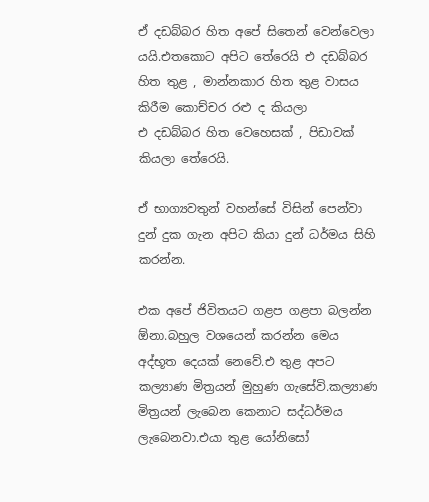ඒ දඩබ්බර හිත අපේ සිතෙන් වෙන්වෙලා යයි.එතකොට අපිට තේරෙයි එ දඩබ්බර හිත තුළ , මාන්නකාර හිත තුළ වාසය කිරීම කොච්චර රළු ද කියලා
එ දඩබ්බර හිත වෙහෙසක් , පිඩාවක් කියලා තේරෙයි.

ඒ භාග්‍යවතුන් වහන්සේ විසින් පෙන්වා දුන් දුක ගැන අපිට කියා දුන් ධර්මය සිහි කරන්න.

එක අපේ ජිවිතයට ගළප ගළපා බලන්න ඕනා.බහුල වශයෙන් කරන්න මෙය අද්භූත දෙයක් නෙවේ.එ තුළ අපට කල්‍යාණ මිත්‍රයන් මුහුණ ගැසේවි.කල්‍යාණ මිත්‍රයන් ලැබෙන කෙනාට සද්ධර්මය ලැබෙනවා.එයා තුළ යෝනිසෝ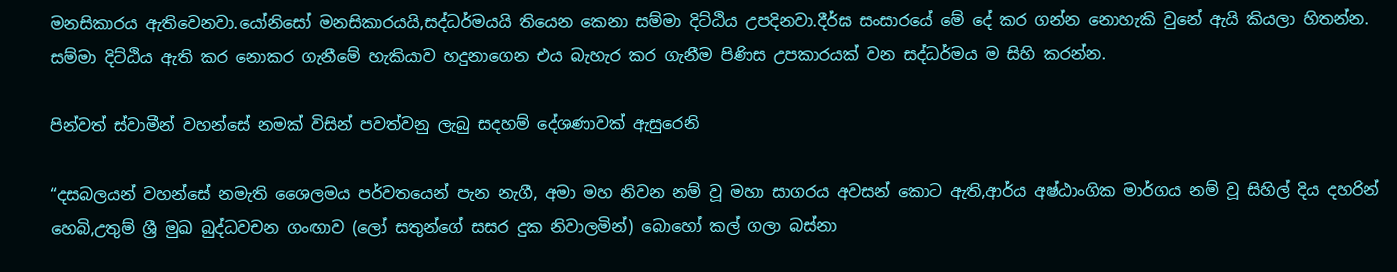මනසිකාරය ඇතිවෙනවා.යෝනිසෝ මනසිකාරයයි,සද්ධර්මයයි තියෙන කෙනා සම්මා දිට්ඨිය උපදිනවා.දීර්ඝ සංසාරයේ මේ දේ කර ගන්න නොහැකි වුනේ ඇයි කියලා හිතන්න.
සම්මා දිට්ඨිය ඇති කර නොකර ගැනීමේ හැකියාව හදුනාගෙන එය බැහැර කර ගැනීම පිණිස උපකාරයක් වන සද්ධර්මය ම සිහි කරන්න.

පින්වත් ස්වාමීන් වහන්සේ නමක් විසින් පවත්වනු ලැබු සදහම් දේශණාවක් ඇසුරෙනි

“දසබලයන් වහන්සේ නමැති ශෛලමය පර්වතයෙන් පැන නැගී, අමා මහ නිවන නම් වූ මහා සාගරය අවසන් කොට ඇති,ආර්ය අෂ්ඨාංගික මාර්ගය නම් වූ සිහිල් දිය දහරින් හෙබි,උතුම් ශ්‍රී මුඛ බුද්ධවචන ගංඟාව (ලෝ සතුන්ගේ සසර දුක නිවාලමින්) බොහෝ කල් ගලා බස්නා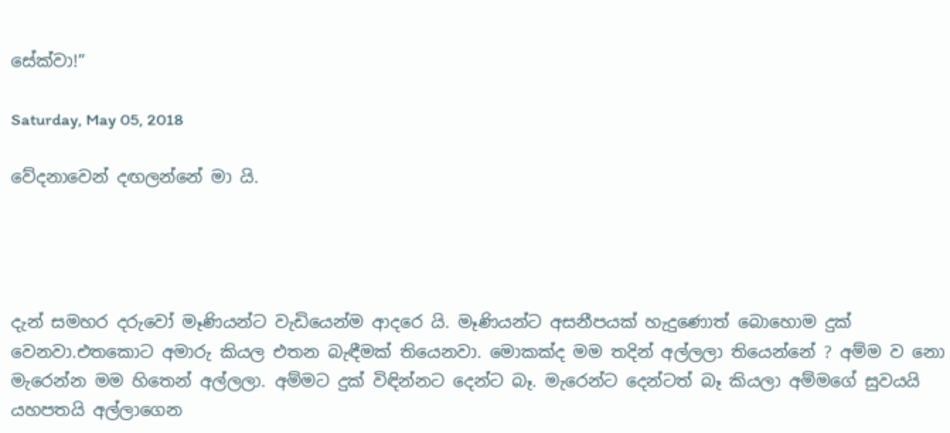සේක්වා!”

Saturday, May 05, 2018

වේදනාවෙන් දඟලන්නේ මා යි.




දැන් සමහර දරුවෝ මෑණියන්ට වැඩියෙන්ම ආදරෙ යි. මෑණියන්ට අසනීපයක් හැදුණොත් බොහොම දුක් වෙනවා.එතකොට අමාරු කියල එතන බැඳීමක් තියෙනවා. මොකක්ද මම තදින් අල්ලලා තියෙන්නේ ? අම්ම ව නො මැරෙන්න මම හිතෙන් අල්ලලා. අම්මට දුක් විඳින්නට දෙන්ට බෑ. මැරෙන්ට දෙන්ටත් බෑ කියලා අම්මගේ සුවයයි යහපතයි අල්ලාගෙන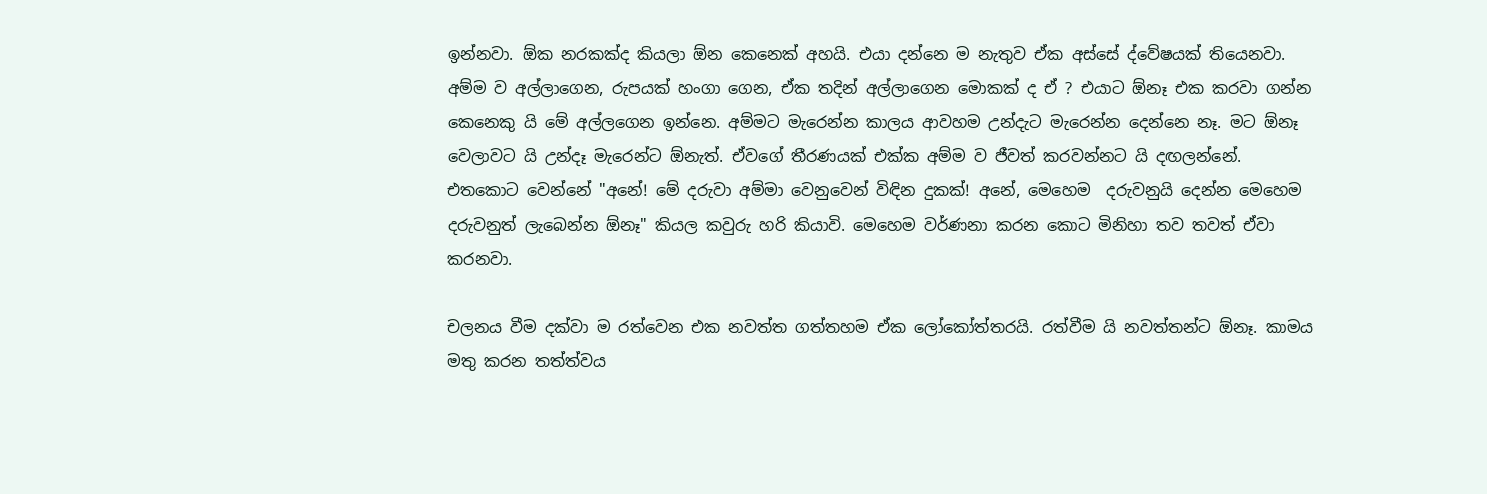ඉන්නවා. ඕක නරකක්ද කියලා ඕන කෙනෙක් අහයි. එයා දන්නෙ ම නැතුව ඒක අස්සේ ද්වේෂයක් තියෙනවා. අම්ම ව අල්ලාගෙන, රුපයක් හංගා ගෙන, ඒක තදින් අල්ලාගෙන මොකක් ද ඒ ? එයාට ඕනෑ එක කරවා ගන්න කෙනෙකු යි මේ අල්ලගෙන ඉන්නෙ. අම්මට මැරෙන්න කාලය ආවහම උන්දැට මැරෙන්න දෙන්නෙ නෑ. මට ඕනෑ වෙලාවට යි උන්දෑ මැරෙන්ට ඕනැත්. ඒවගේ තීරණයක් එක්ක අම්ම ව ජීවත් කරවන්නට යි දඟලන්නේ. එතකොට වෙන්නේ "අනේ! මේ දරුවා අම්මා වෙනුවෙන් විඳින දුකක්! අනේ, මෙහෙම  දරුවනුයි දෙන්න මෙහෙම දරුවනුත් ලැබෙන්න ඕනෑ" කියල කවුරු හරි කියාවි. මෙහෙම වර්ණනා කරන කොට මිනිහා තව තවත් ඒවා කරනවා.

චලනය වීම දක්වා ම රත්වෙන එක නවත්ත ගත්තහම ඒක ලෝකෝත්තරයි. රත්වීම යි නවත්තන්ට ඕනෑ. කාමය මතු කරන තත්ත්වය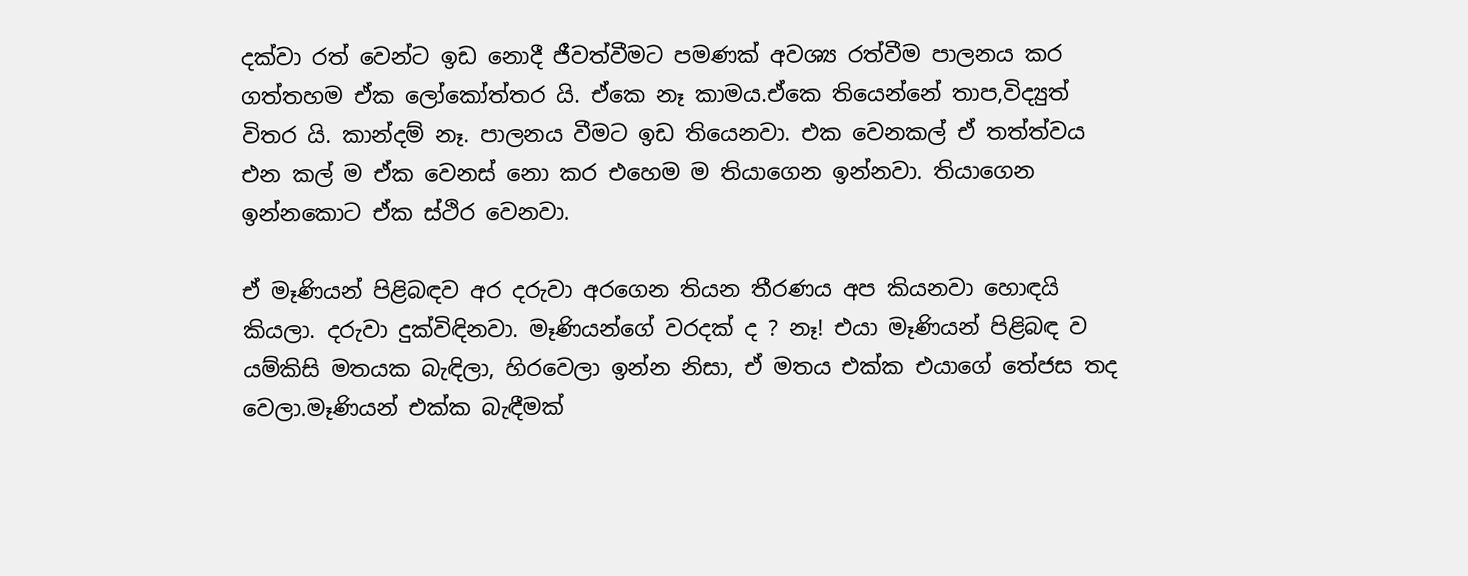දක්වා රත් වෙන්ට ඉඩ නොදී ජීවත්වීමට පමණක් අවශ්‍ය රත්වීම පාලනය කර ගත්තහම ඒක ලෝකෝත්තර යි. ඒකෙ නෑ කාමය.ඒකෙ තියෙන්නේ තාප,විද්‍යුත් විතර යි. කාන්දම් නෑ. පාලනය වීමට ඉඩ තියෙනවා. එක වෙනකල් ඒ තත්ත්වය එන කල් ම ඒක වෙනස් නො කර එහෙම ම තියාගෙන ඉන්නවා. තියාගෙන ඉන්නකොට ඒක ස්ථිර වෙනවා.

ඒ මෑණියන් පිළිබඳව අර දරුවා අරගෙන තියන තීරණය අප කියනවා හොඳයි කියලා. දරුවා දුක්විඳිනවා. මෑණියන්ගේ වරදක් ද ? නෑ! එයා මෑණියන් පිළිබඳ ව යම්කිසි මතයක බැඳිලා, හිරවෙලා ඉන්න නිසා, ඒ මතය එක්ක එයාගේ තේජස තද වෙලා.මෑණියන් එක්ක බැඳීමක්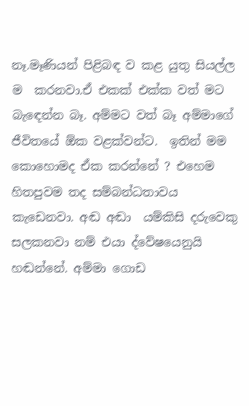නෑ.මෑණියන් පිළිබඳ ව කළ යුතු සියල්ල ම  කරනවා.ඒ එකක් එක්ක වත් මට බැඳෙන්න බෑ. අම්මට වත් බෑ අම්මාගේ ජීවිතයේ ඕක වළක්වන්ට.  ඉතින් මම කොහොමද ඒක කරන්නේ ? එහෙම හිතපුවම තද සම්බන්ධතාවය කැඩෙනවා. අඬ අඬා  යම්කිසි දරුවෙකු සලකනවා නම් එයා ද්වේෂයෙනුයි හඬන්නේ. අම්මා ගොඩ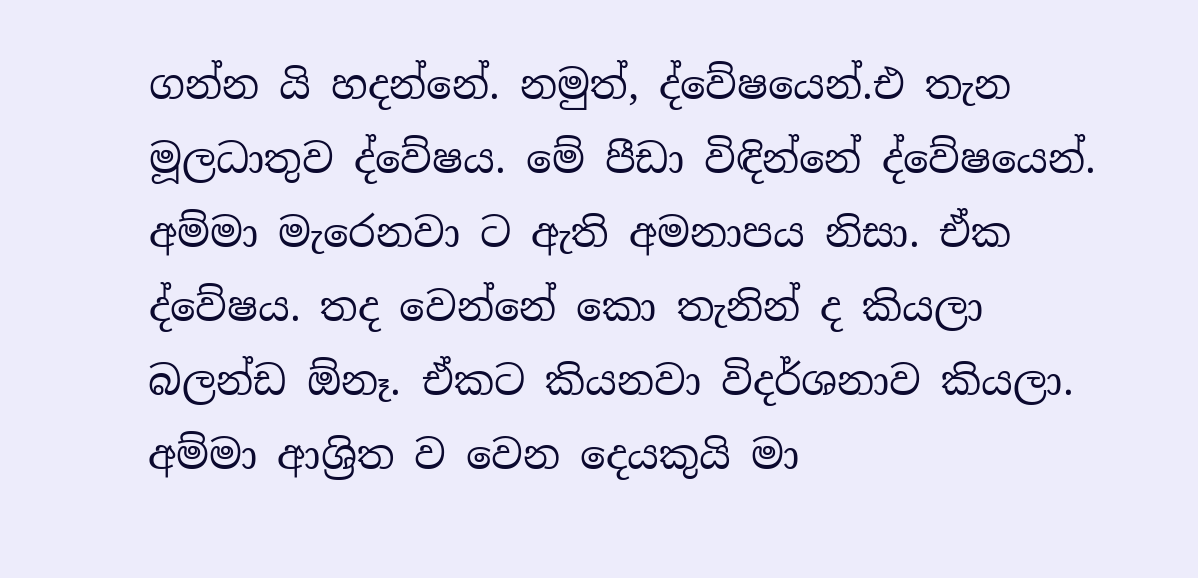ගන්න යි හදන්නේ. නමුත්, ද්වේෂයෙන්.එ තැන මූලධාතුව ද්වේෂය. මේ පීඩා විඳින්නේ ද්වේෂයෙන්. අම්මා මැරෙනවා ට ඇති අමනාපය නිසා. ඒක ද්වේෂය. තද වෙන්නේ කො තැනින් ද කියලා බලන්ඩ ඕනෑ. ඒකට කියනවා විදර්ශනාව කියලා. අම්මා ආශ්‍රිත ව වෙන දෙයකුයි මා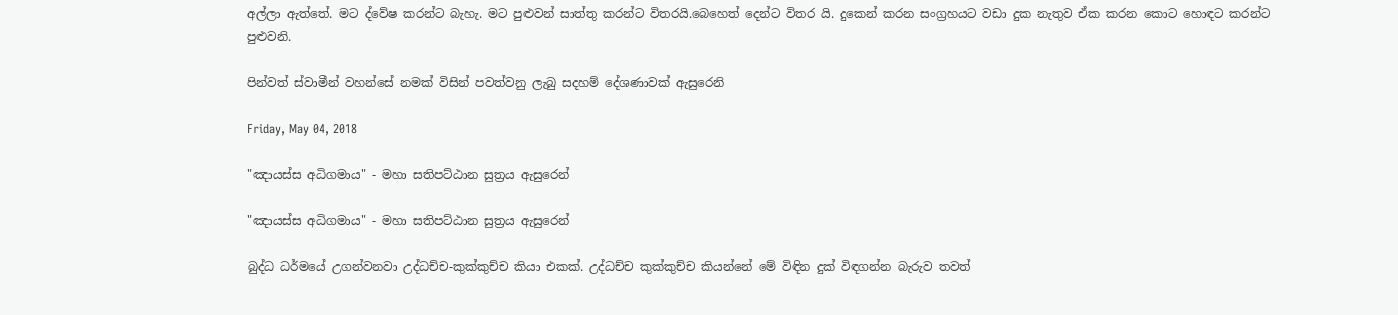අල්ලා ඇත්තේ. මට ද්වේෂ කරන්ට බැහැ. මට පුළුවන් සාත්තු කරන්ට විතරයි.බෙහෙත් දෙන්ට විතර යි. දුකෙන් කරන සංග්‍රහයට වඩා දුක නැතුව ඒක කරන කොට හොඳට කරන්ට පුළුවනි.

පින්වත් ස්වාමීන් වහන්සේ නමක් විසින් පවත්වනු ලැබු සදහම් දේශණාවක් ඇසුරෙනි

Friday, May 04, 2018

"ඤායස්ස අධිගමාය" - මහා සතිපට්ඨාන සුත්‍රය ඇසුරෙන්

"ඤායස්ස අධිගමාය" - මහා සතිපට්ඨාන සුත්‍රය ඇසුරෙන්

බුද්ධ ධර්මයේ උගන්වනවා උද්ධච්ච-කුක්කුච්ච කියා එකක්. උද්ධච්ච කුක්කුච්ච කියන්නේ මේ විඳින දුක් විඳගන්න බැරුව තවත්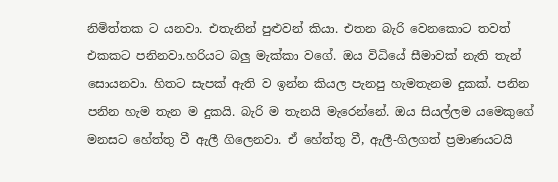නිමිත්තක ට යනවා. එතැනින් පුළුවන් කියා. එතන බැරි වෙනකොට තවත් එකකට පනිනවා.හරියට බලු මැක්කා වගේ. ඔය විධියේ සීමාවක් නැති තැන් සොයනවා. හිතට සැපක් ඇති ව ඉන්න කියල පැනපු හැමතැනම දුකක්. පනින පනින හැම තැන ම දුකයි. බැරි ම තැනයි මැරෙන්නේ. ඔය සියල්ලම යමෙකුගේ මනසට හේත්තු වී ඇලී ගිලෙනවා. ඒ හේත්තු වී, ඇලී-ගිලගත් ප්‍රමාණයටයි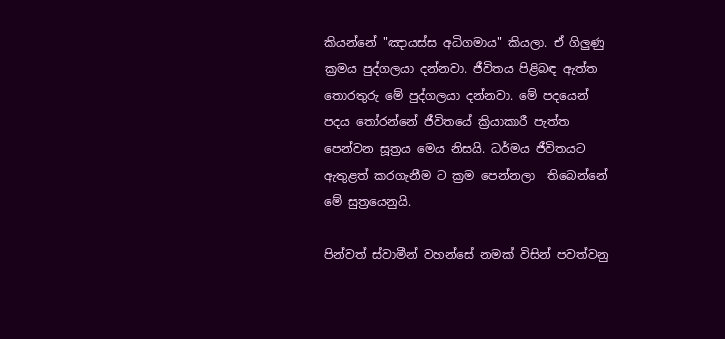කියන්නේ "ඤායස්ස අධිගමාය" කියලා. ඒ ගිලුණු ක්‍රමය පුද්ගලයා දන්නවා. ජීවිතය පිළිබඳ ඇත්ත තොරතුරු මේ පුද්ගලයා දන්නවා. මේ පදයෙන් පදය තෝරන්නේ ජීවිතයේ ක්‍රියාකාරී පැත්ත පෙන්වන සූත්‍රය මෙය නිසයි. ධර්මය ජීවිතයට ඇතුළත් කරගැනීම ට ක්‍රම පෙන්නලා  තිබෙන්නේ මේ සුත්‍රයෙනුයි.

පින්වත් ස්වාමීන් වහන්සේ නමක් විසින් පවත්වනු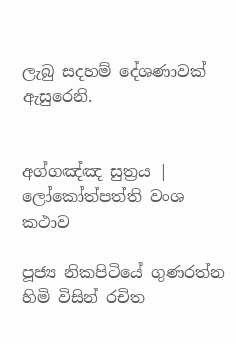ලැබු සදහම් දේශණාවක් ඇසුරෙනි.


අග්ගඤ්ඤ සුත්‍රය | ලෝකෝත්පත්ති වංශ කථාව

පූජ්‍ය නිකපිටියේ ගුණරත්න හිමි විසින් රචිත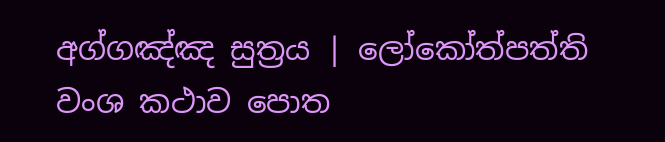අග්ගඤ්ඤ සුත්‍රය | ලෝකෝත්පත්ති වංශ කථාව පොත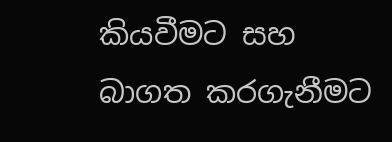කියවීමට සහ බාගත කරගැනීමට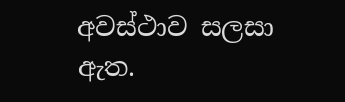අවස්ථාව සලසා ඇත.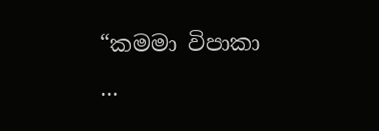“කමමා විපාකා ...